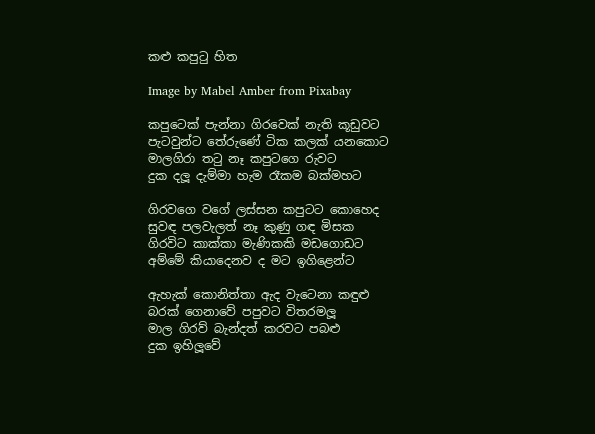කළු කපුටු හිත

Image by Mabel Amber from Pixabay

කපුටෙක් පැන්නා ගිරවෙක් නැති කූඩුවට
පැටවුන්ට තේරුණේ ටික කලක් යනකොට
මාලගිරා තටු නෑ කපුටගෙ රුවට
දුක දලූ දැම්මා හැම රෑකම බක්මහට

ගිරවගෙ වගේ ලස්සන කපුටට කොහෙද
සුවඳ පලවැලත් නෑ කුණු ගඳ මිසක
ගිරවිට කාක්කා මැණිකකි මඩගොඩට
අම්මේ කියාදෙනව ද මට ඉගිළෙන්ට

ඇහැක් කොනිත්තා ඇද වැටෙනා කඳුළු
බරක් ගෙනාවේ පපුවට විතරමලූ
මාල ගිරව් බැන්දත් කරවට පබළු
දුක ඉහිලූවේ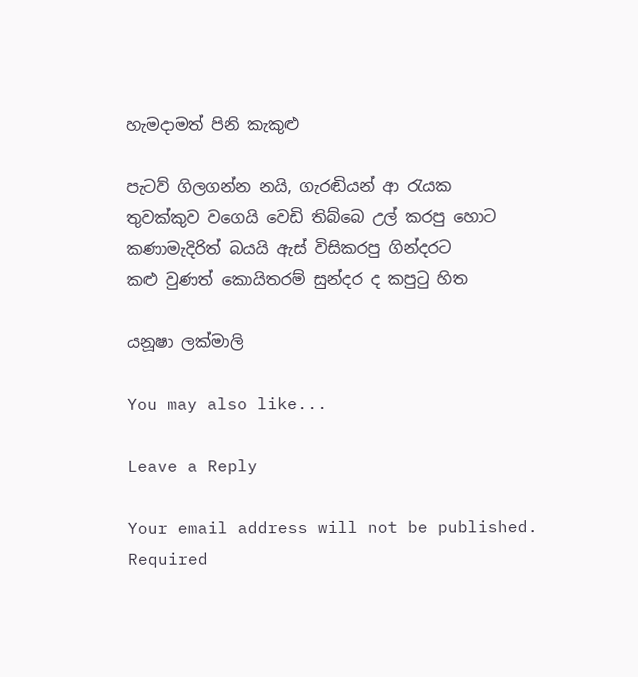හැමදාමත් පිනි කැකුළු

පැටව් ගිලගන්න නයි, ගැරඬියන් ආ රැයක
තුවක්කුව වගෙයි වෙඩි තිබ්බෙ උල් කරපු හොට
කණාමැදිරිත් බයයි ඇස් විසිකරපු ගින්දරට
කළු වුණත් කොයිතරම් සුන්දර ද කපුටු හිත

යනූෂා ලක්මාලි

You may also like...

Leave a Reply

Your email address will not be published. Required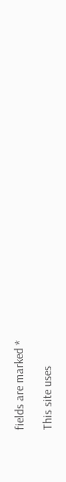fields are marked *

This site uses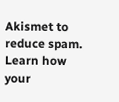Akismet to reduce spam. Learn how your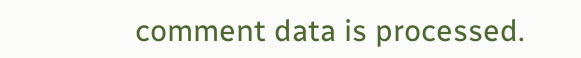comment data is processed.